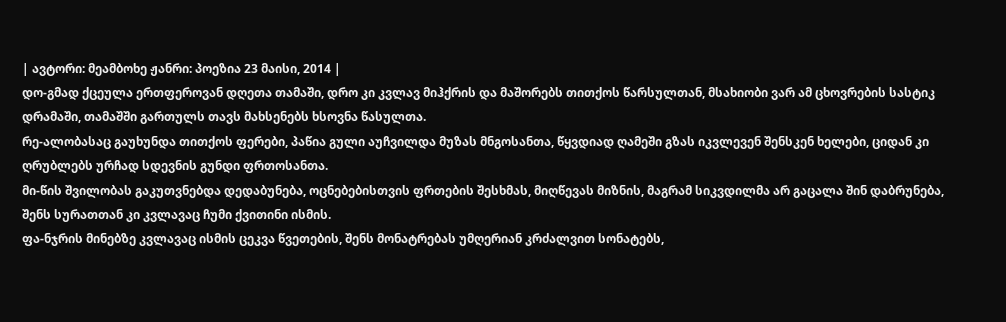| ავტორი: მეამბოხე ჟანრი: პოეზია 23 მაისი, 2014 |
დო-გმად ქცეულა ერთფეროვან დღეთა თამაში, დრო კი კვლავ მიჰქრის და მაშორებს თითქოს წარსულთან, მსახიობი ვარ ამ ცხოვრების სასტიკ დრამაში, თამაშში გართულს თავს მახსენებს ხსოვნა წასულთა.
რე-ალობასაც გაუხუნდა თითქოს ფერები, პაწია გული აუჩვილდა მუზას მნგოსანთა, წყვდიად ღამეში გზას იკვლევენ შენსკენ ხელები, ციდან კი ღრუბლებს ურჩად სდევნის გუნდი ფრთოსანთა.
მი-წის შვილობას გაკუთვნებდა დედაბუნება, ოცნებებისთვის ფრთების შესხმას, მიღწევას მიზნის, მაგრამ სიკვდილმა არ გაცალა შინ დაბრუნება, შენს სურათთან კი კვლავაც ჩუმი ქვითინი ისმის.
ფა-ნჯრის მინებზე კვლავაც ისმის ცეკვა წვეთების, შენს მონატრებას უმღერიან კრძალვით სონატებს,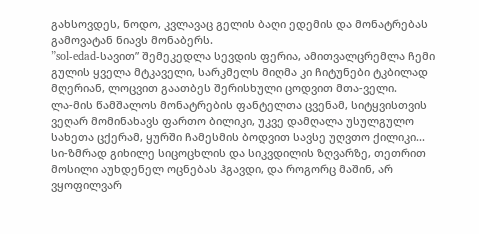გახსოვდეს, ნოდო, კვლავაც გელის ბაღი ედემის და მონატრებას გამოვატან ნიავს მონაბერს.
”sol-edad-სავით” შემეკედლა სევდის ფერია, ამითვალცრემლა ჩემი გულის ყველა მტკაველი, სარკმელს მიღმა კი ჩიტუნები ტკბილად მღერიან, ლოცვით გაათბეს შერისხული ცოდვით მთა-ველი.
ლა-მის წამშალოს მონატრების ფანტელთა ცვენამ, სიტყვისთვის ვეღარ მომინახავს ფართო ბილიკი, უკვე დამღალა უსულგულო სახეთა ცქერამ, ყურში ჩამესმის ბოდვით სავსე უღვთო ქილიკი...
სი-ზმრად გიხილე სიცოცხლის და სიკვდილის ზღვარზე, თეთრით მოსილი აუხდენელ ოცნებას ჰგავდი, და როგორც მაშინ, არ ვყოფილვარ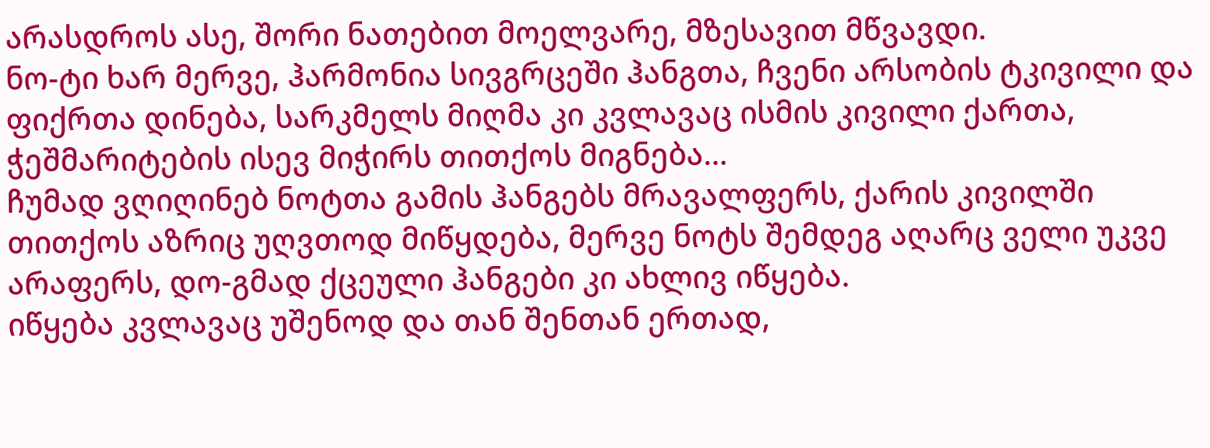არასდროს ასე, შორი ნათებით მოელვარე, მზესავით მწვავდი.
ნო-ტი ხარ მერვე, ჰარმონია სივგრცეში ჰანგთა, ჩვენი არსობის ტკივილი და ფიქრთა დინება, სარკმელს მიღმა კი კვლავაც ისმის კივილი ქართა, ჭეშმარიტების ისევ მიჭირს თითქოს მიგნება...
ჩუმად ვღიღინებ ნოტთა გამის ჰანგებს მრავალფერს, ქარის კივილში თითქოს აზრიც უღვთოდ მიწყდება, მერვე ნოტს შემდეგ აღარც ველი უკვე არაფერს, დო-გმად ქცეული ჰანგები კი ახლივ იწყება.
იწყება კვლავაც უშენოდ და თან შენთან ერთად,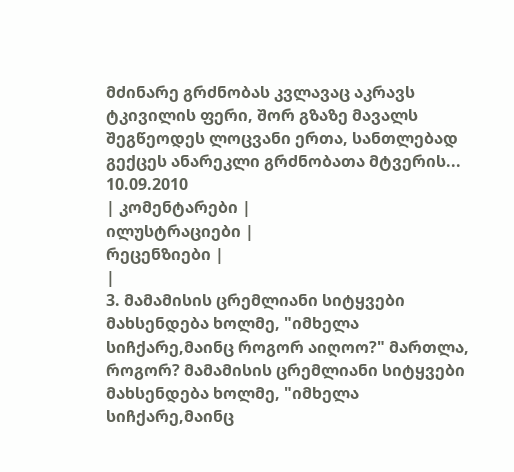მძინარე გრძნობას კვლავაც აკრავს ტკივილის ფერი, შორ გზაზე მავალს შეგწეოდეს ლოცვანი ერთა, სანთლებად გექცეს ანარეკლი გრძნობათა მტვერის...
10.09.2010
| კომენტარები |
ილუსტრაციები |
რეცენზიები |
|
3. მამამისის ცრემლიანი სიტყვები მახსენდება ხოლმე, "იმხელა სიჩქარე,მაინც როგორ აიღოო?" მართლა, როგორ? მამამისის ცრემლიანი სიტყვები მახსენდება ხოლმე, "იმხელა სიჩქარე,მაინც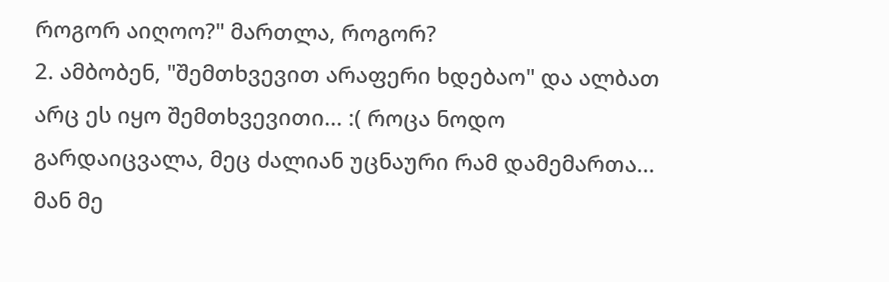როგორ აიღოო?" მართლა, როგორ?
2. ამბობენ, "შემთხვევით არაფერი ხდებაო" და ალბათ არც ეს იყო შემთხვევითი... :( როცა ნოდო გარდაიცვალა, მეც ძალიან უცნაური რამ დამემართა... მან მე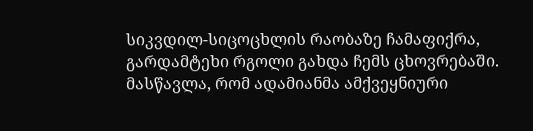სიკვდილ-სიცოცხლის რაობაზე ჩამაფიქრა, გარდამტეხი რგოლი გახდა ჩემს ცხოვრებაში. მასწავლა, რომ ადამიანმა ამქვეყნიური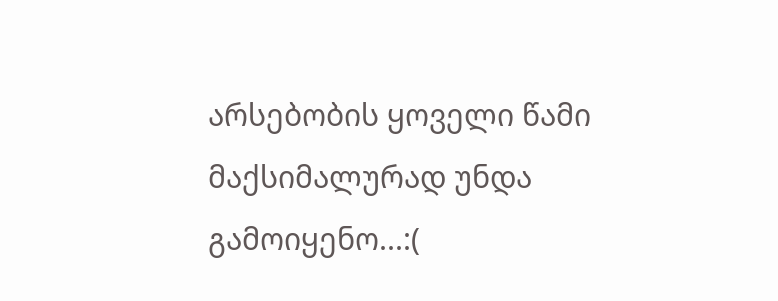არსებობის ყოველი წამი მაქსიმალურად უნდა გამოიყენო...:(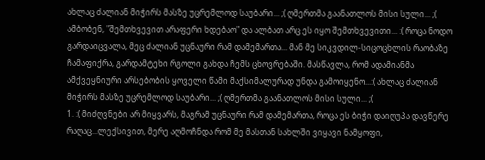ახლაც ძალიან მიჭირს მასზე უცრემლოდ საუბარი... ;( ღმერთმა გაანათლოს მისი სული... ;( ამბობენ, "შემთხვევით არაფერი ხდებაო" და ალბათ არც ეს იყო შემთხვევითი... :( როცა ნოდო გარდაიცვალა, მეც ძალიან უცნაური რამ დამემართა... მან მე სიკვდილ-სიცოცხლის რაობაზე ჩამაფიქრა, გარდამტეხი რგოლი გახდა ჩემს ცხოვრებაში. მასწავლა, რომ ადამიანმა ამქვეყნიური არსებობის ყოველი წამი მაქსიმალურად უნდა გამოიყენო...:( ახლაც ძალიან მიჭირს მასზე უცრემლოდ საუბარი... ;( ღმერთმა გაანათლოს მისი სული... ;(
1. :( მიძღვნები არ მიყვარს, მაგრამ უცნაური რამ დამემართა, როცა ეს ბიჭი დაიღუპა დავწერე რაღაც...ლექსივით, მერე აღმოჩნდა რომ მე მასთან სახლში ვიყავი ნამყოფი,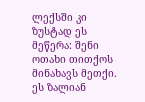ლექსში კი ზუსტად ეს მეწერა: შენი ოთახი თითქოს მინახავს მეთქი. ეს ზალიან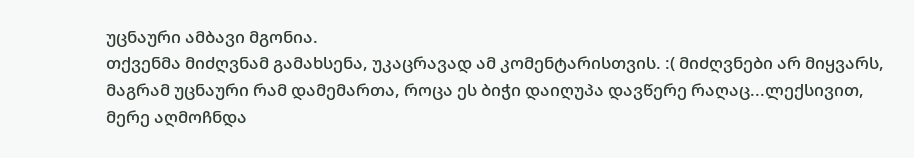უცნაური ამბავი მგონია.
თქვენმა მიძღვნამ გამახსენა, უკაცრავად ამ კომენტარისთვის. :( მიძღვნები არ მიყვარს, მაგრამ უცნაური რამ დამემართა, როცა ეს ბიჭი დაიღუპა დავწერე რაღაც...ლექსივით, მერე აღმოჩნდა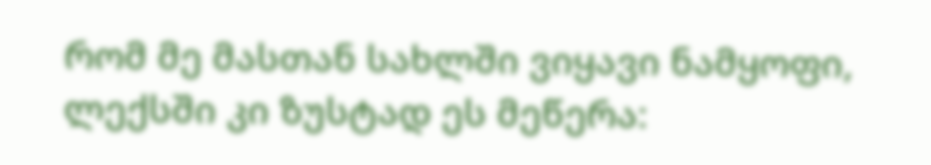რომ მე მასთან სახლში ვიყავი ნამყოფი, ლექსში კი ზუსტად ეს მეწერა: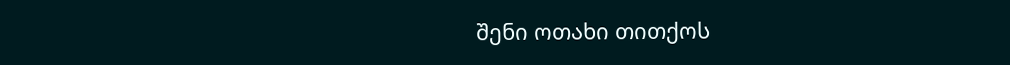შენი ოთახი თითქოს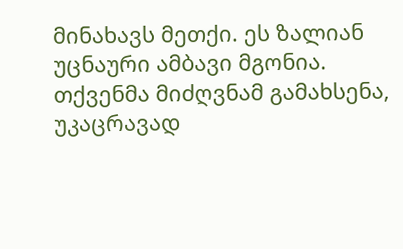მინახავს მეთქი. ეს ზალიან უცნაური ამბავი მგონია.
თქვენმა მიძღვნამ გამახსენა, უკაცრავად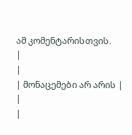ამ კომენტარისთვის.
|
|
| მონაცემები არ არის |
|
|